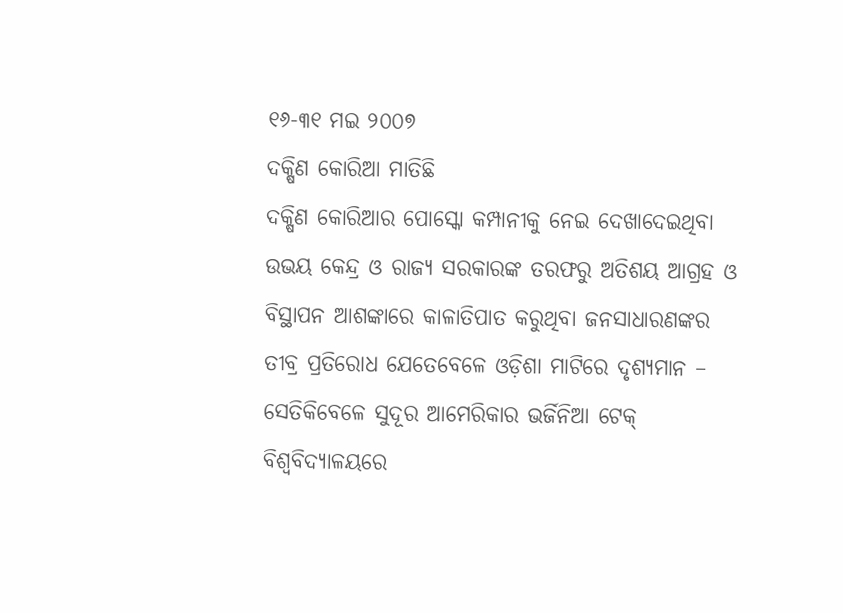୧୬-୩୧ ମଇ ୨୦୦୭
ଦକ୍ଷିଣ କୋରିଆ ମାତିଛି
ଦକ୍ଷିଣ କୋରିଆର ପୋସ୍କୋ କମ୍ପାନୀକୁ ନେଇ ଦେଖାଦେଇଥିବା ଉଭୟ କେନ୍ଦ୍ର ଓ ରାଜ୍ୟ ସରକାରଙ୍କ ତରଫରୁ ଅତିଶୟ ଆଗ୍ରହ ଓ ବିସ୍ଥାପନ ଆଶଙ୍କାରେ କାଳାତିପାତ କରୁଥିବା ଜନସାଧାରଣଙ୍କର ତୀବ୍ର ପ୍ରତିରୋଧ ଯେତେବେଳେ ଓଡ଼ିଶା ମାଟିରେ ଦୃଶ୍ୟମାନ – ସେତିକିବେଳେ ସୁଦୂର ଆମେରିକାର ଭର୍ଜିନିଆ ଟେକ୍ ବିଶ୍ୱବିଦ୍ୟାଳୟରେ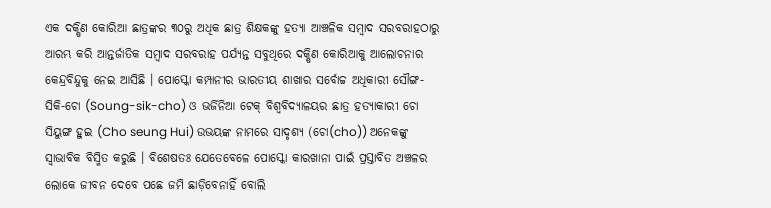ଏକ ଦକ୍ଷିଣ କୋରିଆ ଛାତ୍ରଙ୍କର ୩୦ରୁ ଅଧିକ ଛାତ୍ର ଶିକ୍ଷକଙ୍କୁ ହତ୍ୟା ଆଞ୍ଚଳିକ ସମ୍ବାଦ ସରବରାହଠାରୁ ଆରମ୍ଭ କରି ଆନ୍ତର୍ଜାତିକ ସମ୍ବାଦ ସରବରାହ ପର୍ଯ୍ୟନ୍ତ ସବୁଥିରେ ଦକ୍ଷିଣ କୋରିଆକୁ ଆଲୋଚନାର କେନ୍ଦ୍ରବିନ୍ଦୁକୁ ନେଇ ଆସିଛି । ପୋସ୍କୋ କମ୍ପାନୀର ଭାରତୀୟ ଶାଖାର ସର୍ବୋଚ୍ଚ ଅଧିକାରୀ ସୌଙ୍ଗ-ସିକି-ଚୋ (Soung-sik-cho) ଓ ଭର୍ଜିନିଆ ଟେକ୍ ବିଶ୍ୱବିଦ୍ୟାଳୟର ଛାତ୍ର ହତ୍ୟାକାରୀ ଚୋ ସିୟୁଙ୍ଗ ହୁଇ (Cho seung Hui) ଉଭୟଙ୍କ ନାମରେ ସାଦୃଶ୍ୟ (ଚୋ(cho)) ଅନେକଙ୍କୁ ସ୍ୱାଭାବିକ ବିସ୍ମିତ କରୁଛି । ବିଶେଷତଃ ଯେତେବେଳେ ପୋସ୍କୋ କାରଖାନା ପାଇଁ ପ୍ରସ୍ତାବିତ ଅଞ୍ଚଳର ଲୋକେ ଜୀବନ ଦେବେ ପଛେ ଜମି ଛାଡ଼ିବେନାହିଁ ବୋଲି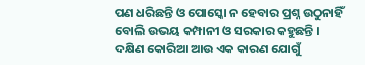ପଣ ଧରିଛନ୍ତି ଓ ପୋସ୍କୋ ନ ହେବାର ପ୍ରଶ୍ନ ଉଠୁନାହିଁ ବୋଲି ଉଭୟ କମ୍ପାନୀ ଓ ସରକାର କହୁଛନ୍ତି ।
ଦକ୍ଷିଣ କୋରିଆ ଆଉ ଏକ କାରଣ ଯୋଗୁଁ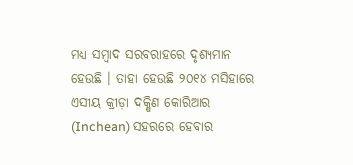ମଧ୍ୟ ସମ୍ବାଦ ସରବରାହରେ ଦୃଶ୍ୟମାନ ହେଉଛି । ତାହା ହେଉଛି ୨୦୧୪ ମସିହାରେ ଏସୀୟ କ୍ରୀଡ଼ା ଦକ୍ଷିଣ କୋରିଆର (Inchean) ସହରରେ ହେବାର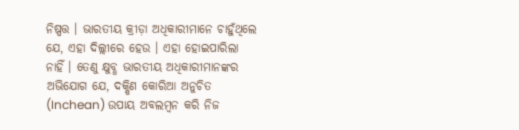ନିଷ୍ପତ୍ତ । ଭାରତୀୟ କ୍ରୀଡ଼ା ଅଧିକାରୀମାନେ ଚାହୁଁଥିଲେ ଯେ, ଏହା ଦିଲ୍ଲୀରେ ହେଉ । ଏହା ହୋଇପାରିଲା ନାହିଁ । ତେଣୁ କ୍ଷୁବ୍ଧ ଭାରତୀୟ ଅଧିକାରୀମାନଙ୍କର ଅଭିଯୋଗ ଯେ, ଦକ୍ଷିଣ କୋରିଆ ଅନୁଚିତ (Inchean) ଉପାୟ ଅବଲମ୍ବନ କରି ନିଜ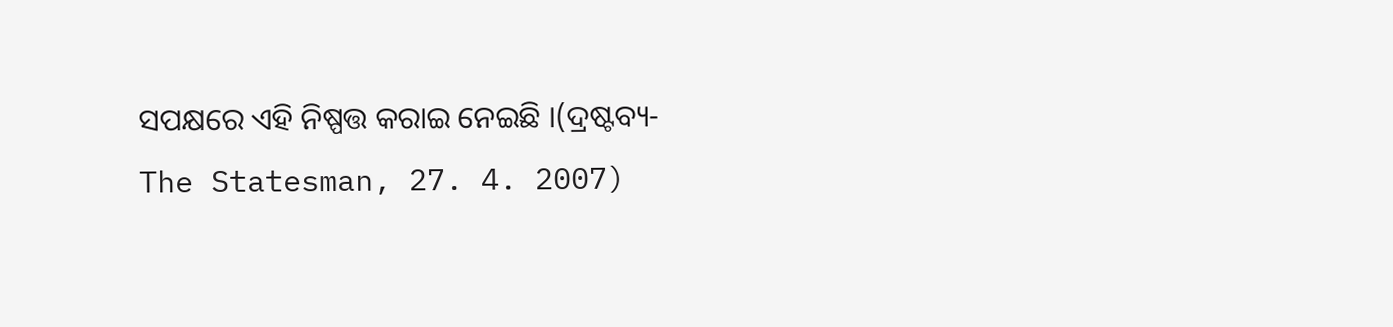ସପକ୍ଷରେ ଏହି ନିଷ୍ପତ୍ତ କରାଇ ନେଇଛି ।(ଦ୍ରଷ୍ଟବ୍ୟ-The Statesman, 27. 4. 2007)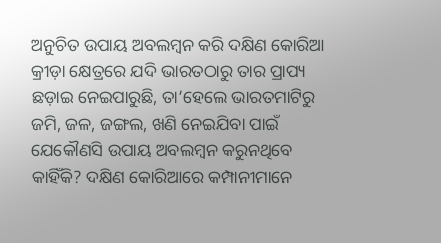ଅନୁଚିତ ଉପାୟ ଅବଲମ୍ବନ କରି ଦକ୍ଷିଣ କୋରିଆ କ୍ରୀଡ଼ା କ୍ଷେତ୍ରରେ ଯଦି ଭାରତଠାରୁ ତାର ପ୍ରାପ୍ୟ ଛଡ଼ାଇ ନେଇପାରୁଛି, ତା’ହେଲେ ଭାରତମାଟିରୁ ଜମି, ଜଳ, ଜଙ୍ଗଲ, ଖଣି ନେଇଯିବା ପାଇଁ ଯେକୌଣସି ଉପାୟ ଅବଲମ୍ବନ କରୁନଥିବେ କାହିଁକି? ଦକ୍ଷିଣ କୋରିଆରେ କମ୍ପାନୀମାନେ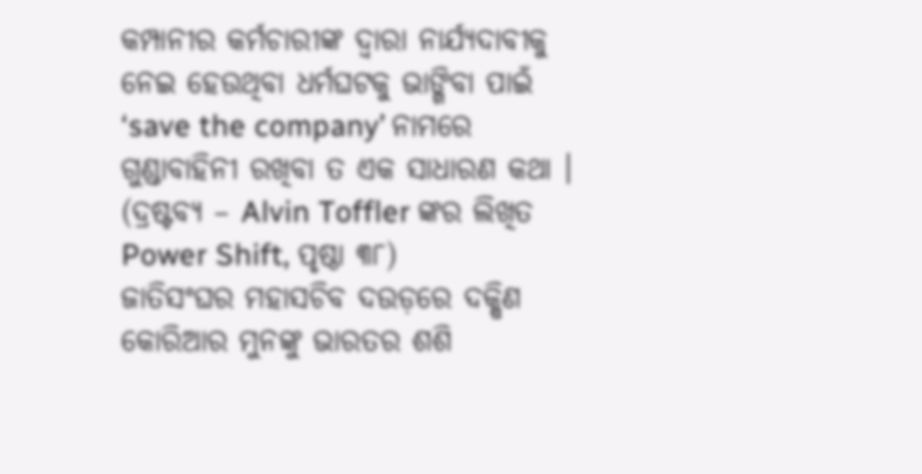କମ୍ପାନୀର କର୍ମଚାରୀଙ୍କ ଦ୍ୱାରା ନାର୍ଯ୍ୟଦାବୀକୁ ନେଇ ହେଉଥିବା ଧର୍ମଘଟକୁ ଭାଙ୍ଗିବା ପାଇଁ ‘save the company’ ନାମରେ ଗୁଣ୍ଡାବାହିନୀ ରଖିବା ତ ଏକ ସାଧାରଣ କଥା । (ଦ୍ରଷ୍ଟବ୍ୟ – Alvin Toffler ଙ୍କର ଲିଖିତ Power Shift, ପୃଷ୍ଠା ୩୮)
ଜାତିସଂଘର ମହାସଚିବ ଦଉଡ଼ରେ ଦକ୍ଷିଣ କୋରିଆର ମୁନଙ୍କୁ ଭାରତର ଶଶି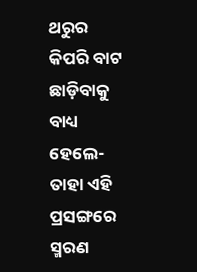ଥରୁର କିପରି ବାଟ ଛାଡ଼ିବାକୁ ବାଧ୍ୟ ହେଲେ-ତାହା ଏହି ପ୍ରସଙ୍ଗରେ ସ୍ମରଣ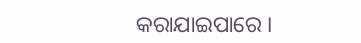କରାଯାଇପାରେ ।